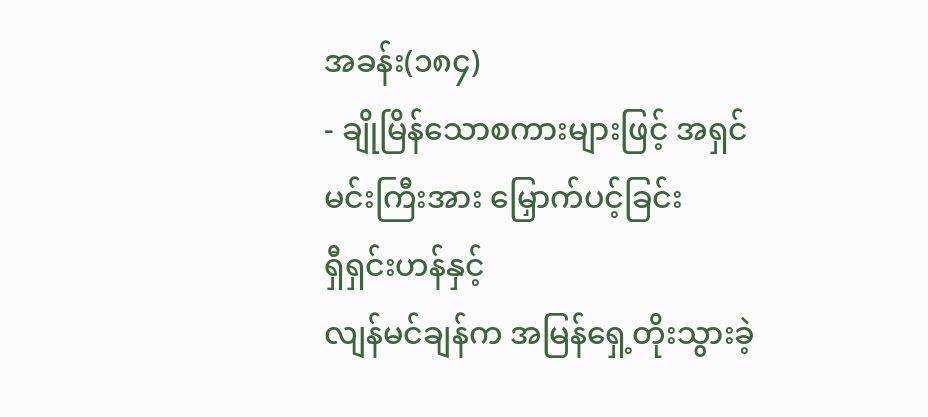အခန်း(၁၈၄)
- ချိုမြိန်သောစကားများဖြင့် အရှင်မင်းကြီးအား မြှောက်ပင့်ခြင်း
ရှီရှင်းဟန်နှင့်
လျန်မင်ချန်က အမြန်ရှေ့တိုးသွားခဲ့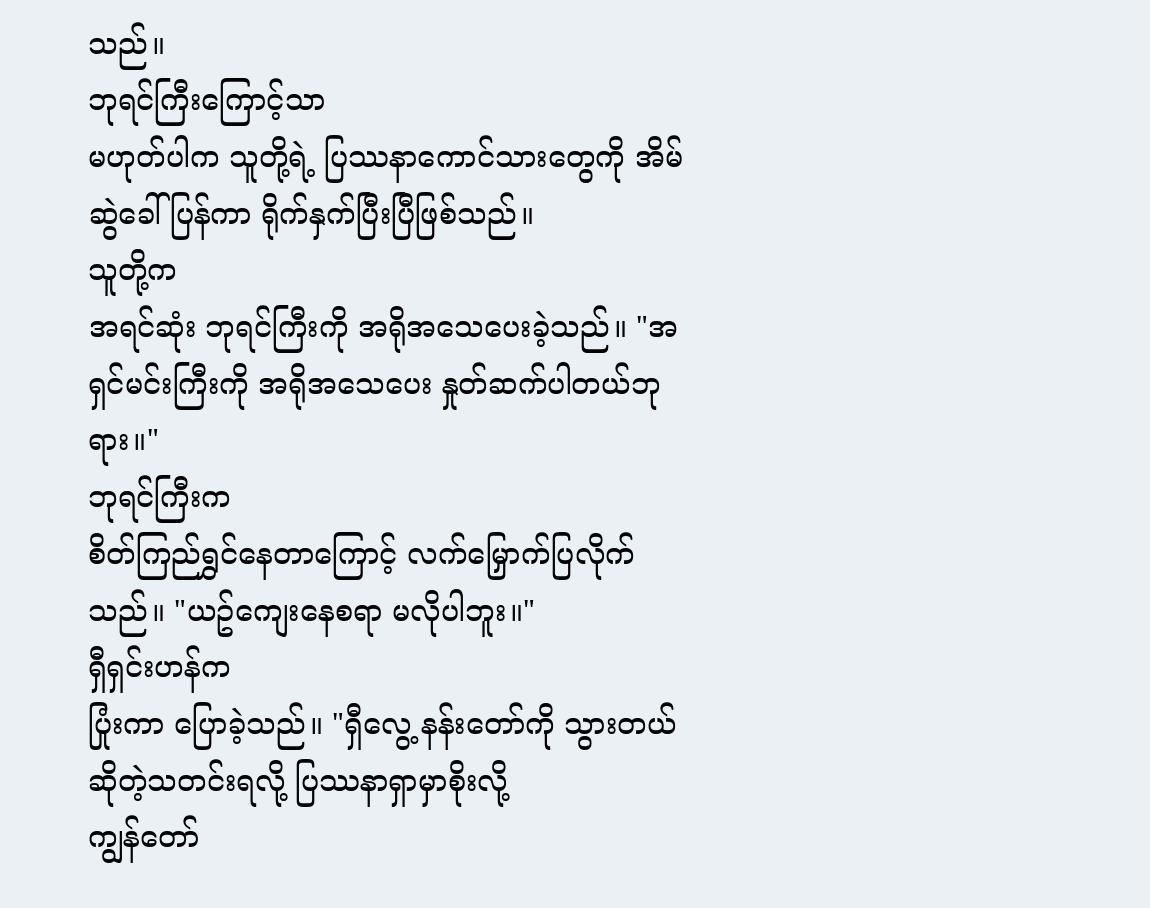သည်။
ဘုရင်ကြီးကြောင့်သာ
မဟုတ်ပါက သူတို့ရဲ့ ပြဿနာကောင်သားတွေကို အိမ်ဆွဲခေါ်ပြန်ကာ ရိုက်နှက်ပြီးပြီဖြစ်သည်။
သူတို့က
အရင်ဆုံး ဘုရင်ကြီးကို အရိုအသေပေးခဲ့သည်။ "အရှင်မင်းကြီးကို အရိုအသေပေး နှုတ်ဆက်ပါတယ်ဘုရား။"
ဘုရင်ကြီးက
စိတ်ကြည်ရွှင်နေတာကြောင့် လက်မြှောက်ပြလိုက်သည်။ "ယဥ်ကျေးနေစရာ မလိုပါဘူး။"
ရှီရှင်းဟန်က
ပြုံးကာ ပြောခဲ့သည်။ "ရှီလွေ့ နန်းတော်ကို သွားတယ်ဆိုတဲ့သတင်းရလို့ ပြဿနာရှာမှာစိုးလို့
ကျွန်တော်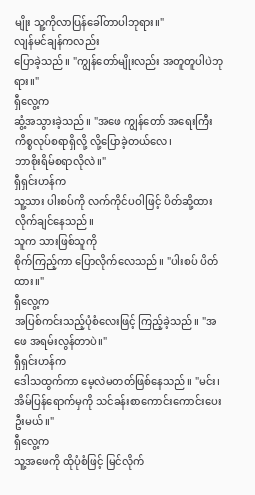မျိုး သူ့ကိုလာပြန်ခေါ်တာပါဘုရား။"
လျန်မင်ချန်ကလည်း
ပြောခဲ့သည်။ "ကျွန်တော်မျိုးလည်း အတူတူပါပဲဘုရား။"
ရှီလွေ့က
ဆွံ့အသွားခဲ့သည်။ "အဖေ ကျွန်တော် အရေးကြီးကိစ္စလုပ်စရာရှိလို့ လို့ပြောခဲ့တယ်လေ၊
ဘာစိုးရိမ်စရာလိုလဲ။"
ရှီရှင်းဟန်က
သူ့သား ပါးစပ်ကို လက်ကိုင်ပဝါဖြင့် ပိတ်ဆို့ထားလိုက်ချင်နေသည်။
သူက သားဖြစ်သူကို
စိုက်ကြည့်ကာ ပြောလိုက်လေသည်။ "ပါးစပ် ပိတ်ထား။"
ရှီလွေ့က
အပြစ်ကင်းသည့်ပုံစံလေးဖြင့် ကြည့်ခဲ့သည်။ "အဖေ အရမ်းလွန်တာပဲ။"
ရှီရှင်းဟန်က
ဒေါသထွက်ကာ မေ့လဲမတတ်ဖြစ်နေသည်။ "မင်း၊ အိမ်ပြန်ရောက်မှကို သင်ခန်းစာကောင်းကောင်းပေးဦးမယ်။"
ရှီလွေ့က
သူ့အဖေကို ထိုပုံစံဖြင့် မြင်လိုက်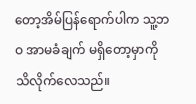တော့အိမ်ပြန်ရောက်ပါက သူ့ဘဝ အာမခံချက် မရှိတော့မှာကို
သိလိုက်လေသည်။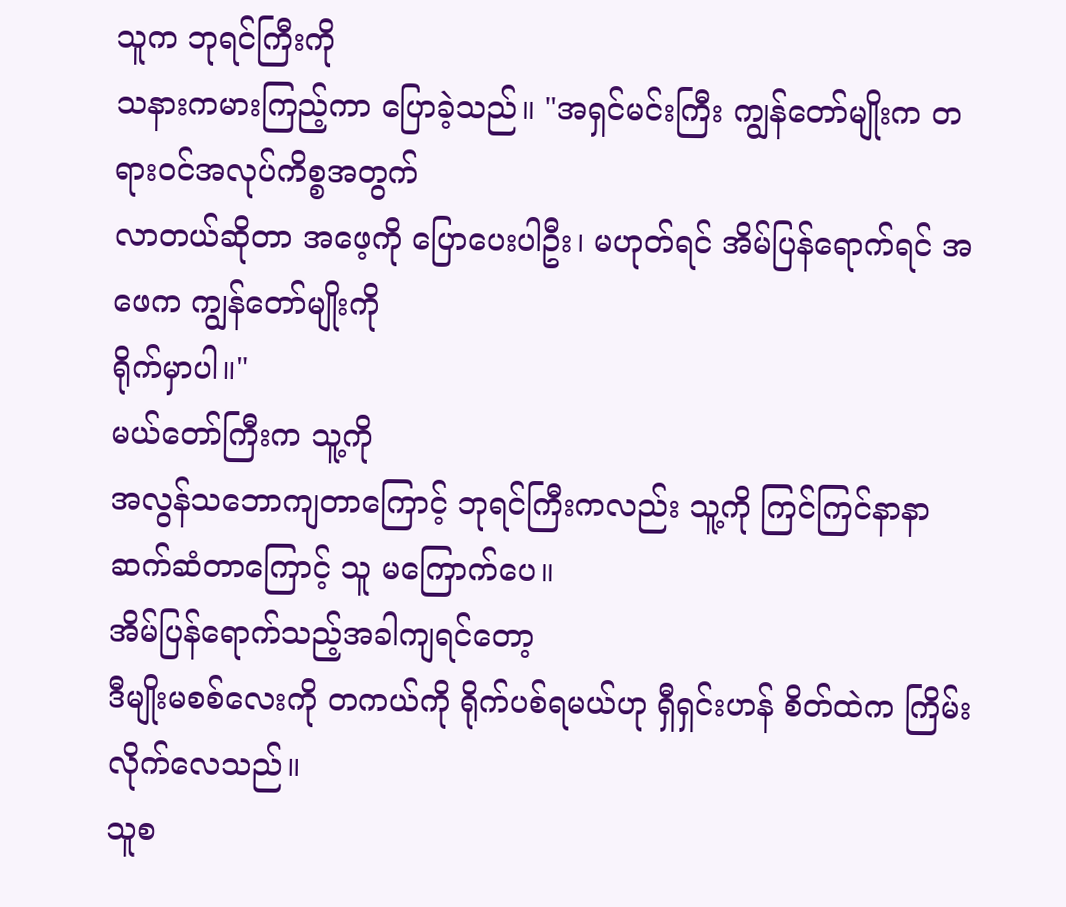သူက ဘုရင်ကြီးကို
သနားကမားကြည့်ကာ ပြောခဲ့သည်။ "အရှင်မင်းကြီး ကျွန်တော်မျိုးက တရားဝင်အလုပ်ကိစ္စအတွက်
လာတယ်ဆိုတာ အဖေ့ကို ပြောပေးပါဦး၊ မဟုတ်ရင် အိမ်ပြန်ရောက်ရင် အဖေက ကျွန်တော်မျိုးကို
ရိုက်မှာပါ။"
မယ်တော်ကြီးက သူ့ကို
အလွန်သဘောကျတာကြောင့် ဘုရင်ကြီးကလည်း သူ့ကို ကြင်ကြင်နာနာ ဆက်ဆံတာကြောင့် သူ မကြောက်ပေ။
အိမ်ပြန်ရောက်သည့်အခါကျရင်တော့
ဒီမျိုးမစစ်လေးကို တကယ်ကို ရိုက်ပစ်ရမယ်ဟု ရှီရှင်းဟန် စိတ်ထဲက ကြိမ်းလိုက်လေသည်။
သူစ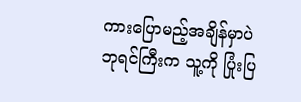ကားပြောမည့်အချိန်မှာပဲ
ဘုရင်ကြီးက သူ့ကို ပြုံးပြ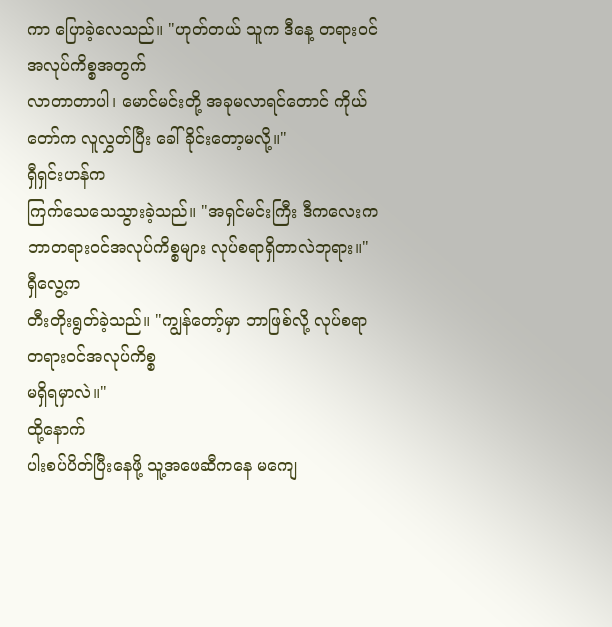ကာ ပြောခဲ့လေသည်။ "ဟုတ်တယ် သူက ဒီနေ့ တရားဝင်အလုပ်ကိစ္စအတွက်
လာတာတာပါ၊ မောင်မင်းတို့ အခုမလာရင်တောင် ကိုယ်တော်က လူလွှတ်ပြီး ခေါ်ခိုင်းတော့မလို့။"
ရှီရှင်းဟန်က
ကြက်သေသေသွားခဲ့သည်။ "အရှင်မင်းကြီး ဒီကလေးက ဘာတရားဝင်အလုပ်ကိစ္စများ လုပ်စရာရှိတာလဲဘုရား။"
ရှီလွေ့က
တီးတိုးရွတ်ခဲ့သည်။ "ကျွန်တော့်မှာ ဘာဖြစ်လို့ လုပ်စရာ တရားဝင်အလုပ်ကိစ္စ
မရှိရမှာလဲ။"
ထို့နောက်
ပါးစပ်ပိတ်ပြီးနေဖို့ သူ့အဖေဆီကနေ မကျေ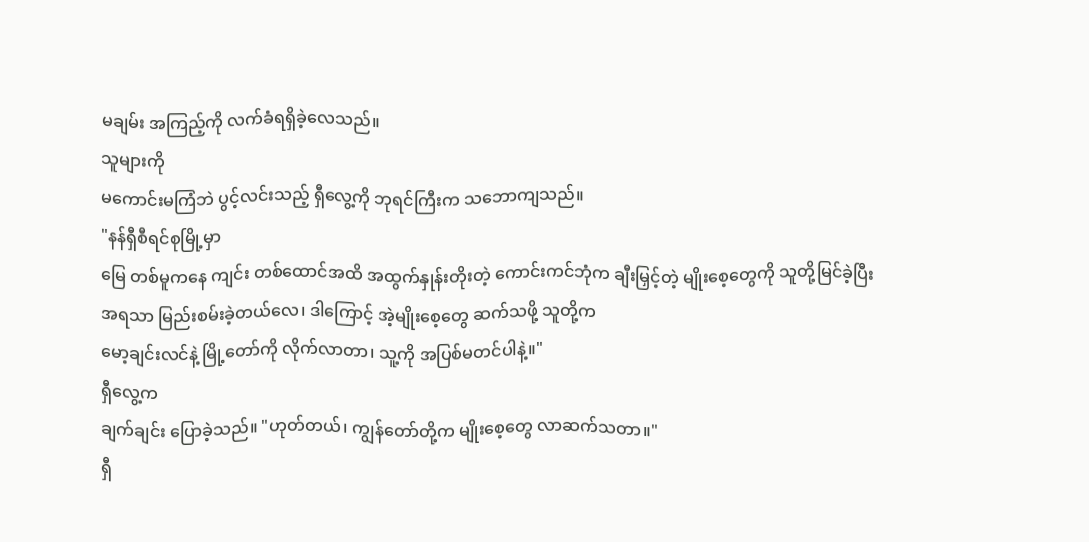မချမ်း အကြည့်ကို လက်ခံရရှိခဲ့လေသည်။
သူများကို
မကောင်းမကြံဘဲ ပွင့်လင်းသည့် ရှီလွေ့ကို ဘုရင်ကြီးက သဘောကျသည်။
"နန်ရှီစီရင်စုမြို့မှာ
မြေ တစ်မူကနေ ကျင်း တစ်ထောင်အထိ အထွက်နှုန်းတိုးတဲ့ ကောင်းကင်ဘုံက ချီးမြှင့်တဲ့ မျိုးစေ့တွေကို သူတို့မြင်ခဲ့ပြီး
အရသာ မြည်းစမ်းခဲ့တယ်လေ၊ ဒါကြောင့် အဲ့မျိုးစေ့တွေ ဆက်သဖို့ သူတို့က
မော့ချင်းလင်နဲ့ မြို့တော်ကို လိုက်လာတာ၊ သူ့ကို အပြစ်မတင်ပါနဲ့။"
ရှီလွေ့က
ချက်ချင်း ပြောခဲ့သည်။ "ဟုတ်တယ်၊ ကျွန်တော်တို့က မျိုးစေ့တွေ လာဆက်သတာ။"
ရှီ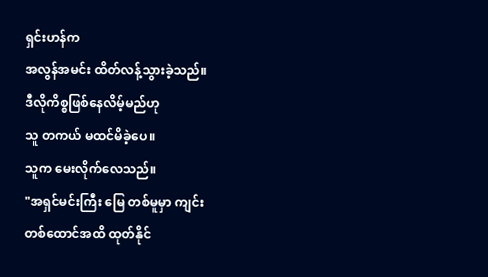ရှင်းဟန်က
အလွန်အမင်း ထိတ်လန့်သွားခဲ့သည်။
ဒီလိုကိစ္စဖြစ်နေလိမ့်မည်ဟု
သူ တကယ် မထင်မိခဲ့ပေ။
သူက မေးလိုက်လေသည်။
"အရှင်မင်းကြီး မြေ တစ်မူမှာ ကျင်း
တစ်ထောင်အထိ ထုတ်နိုင်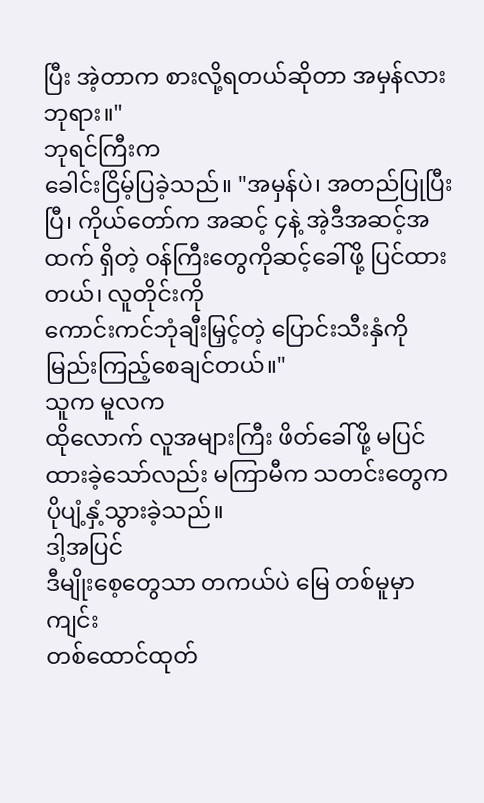ပြီး အဲ့တာက စားလို့ရတယ်ဆိုတာ အမှန်လားဘုရား။"
ဘုရင်ကြီးက
ခေါင်းငြိမ့်ပြခဲ့သည်။ "အမှန်ပဲ၊ အတည်ပြုပြီးပြီ၊ ကိုယ်တော်က အဆင့် ၄နဲ့ အဲ့ဒီအဆင့်အထက် ရှိတဲ့ ဝန်ကြီးတွေကိုဆင့်ခေါ်ဖို့ ပြင်ထားတယ်၊ လူတိုင်းကို
ကောင်းကင်ဘုံချီးမြှင့်တဲ့ ပြောင်းသီးနှံကို မြည်းကြည့်စေချင်တယ်။"
သူက မူလက
ထိုလောက် လူအများကြီး ဖိတ်ခေါ်ဖို့ မပြင်ထားခဲ့သော်လည်း မကြာမီက သတင်းတွေက ပိုပျံ့နှံ့သွားခဲ့သည်။
ဒါ့အပြင်
ဒီမျိုးစေ့တွေသာ တကယ်ပဲ မြေ တစ်မူမှာ ကျင်း
တစ်ထောင်ထုတ်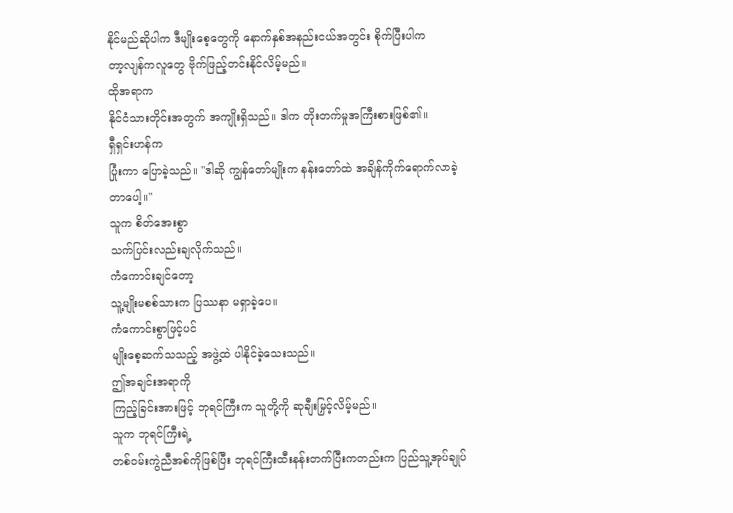နိုင်မည်ဆိုပါက ဒီမျိုးစေ့တွေကို နောက်နှစ်အနည်းငယ်အတွင်း စိုက်ပြီးပါက
တာ့လျန်ကလူတွေ ဗိုက်ဖြည့်တင်းနိုင်လိမ့်မည်။
ထိုအရာက
နိုင်ငံသားတိုင်းအတွက် အကျိုးရှိသည်။ ဒါက တိုးတက်မှုအကြီးစားဖြစ်၏။
ရှီရှင်းဟန်က
ပြုံးကာ ပြောခဲ့သည်။ "ဒါဆို ကျွန်တော်မျိုးက နန်းတော်ထဲ အချိန်ကိုက်ရောက်လာခဲ့တာပေါ့။"
သူက စိတ်အေးစွာ
သက်ပြင်းလည်းချလိုက်သည်။
ကံကောင်းချင်တော့
သူ့မျိုးမစစ်သားက ပြဿနာ မရှာခဲ့ပေ။
ကံကောင်းစွာဖြင့်ပင်
မျိုးစေ့ဆက်သသည့် အဖွဲ့ထဲ ပါနိုင်ခဲ့သေးသည်။
ဤအချင်းအရာကို
ကြည့်ခြင်းအားဖြင့် ဘုရင်ကြီးက သူတို့ကို ဆုချီးမြှင့်လိမ့်မည်။
သူက ဘုရင်ကြီးရဲ့
တစ်ဝမ်းကွဲညီအစ်ကိုဖြစ်ပြီး ဘုရင်ကြီးထီးနန်းတက်ပြီးကတည်းက ပြည်သူ့အုပ်ချုပ်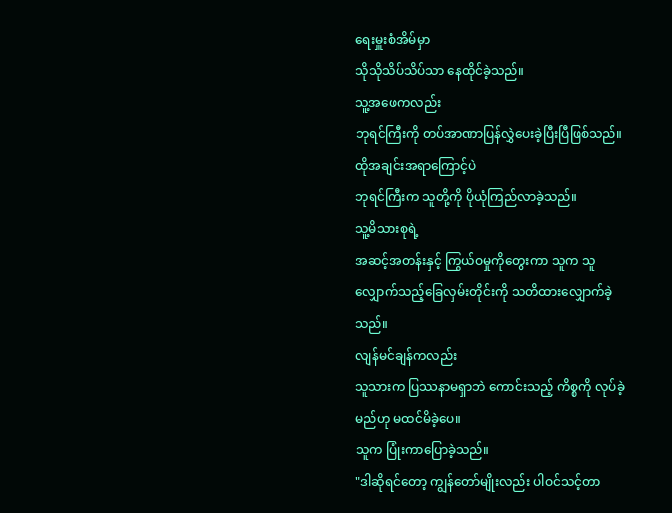ရေးမှူးစံအိမ်မှာ
သိုသိုသိပ်သိပ်သာ နေထိုင်ခဲ့သည်။
သူ့အဖေကလည်း
ဘုရင်ကြီးကို တပ်အာဏာပြန်လွှဲပေးခဲ့ပြီးပြီဖြစ်သည်။
ထိုအချင်းအရာကြောင့်ပဲ
ဘုရင်ကြီးက သူတို့ကို ပိုယုံကြည်လာခဲ့သည်။
သူ့မိသားစုရဲ့
အဆင့်အတန်းနှင့် ကြွယ်ဝမှုကိုတွေးကာ သူက သူလျှောက်သည့်ခြေလှမ်းတိုင်းကို သတိထားလျှောက်ခဲ့သည်။
လျန်မင်ချန်ကလည်း
သူသားက ပြဿနာမရှာဘဲ ကောင်းသည့် ကိစ္စကို လုပ်ခဲ့မည်ဟု မထင်မိခဲ့ပေ။
သူက ပြုံးကာပြောခဲ့သည်။
"ဒါဆိုရင်တော့ ကျွန်တော်မျိုးလည်း ပါဝင်သင့်တာ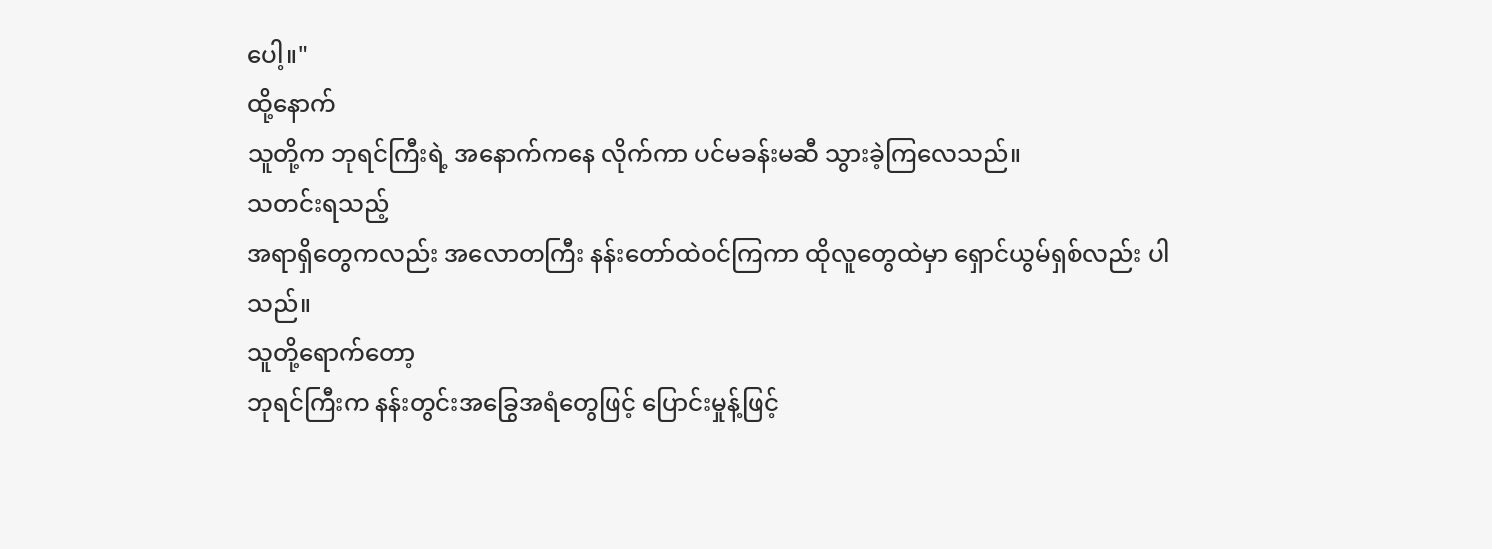ပေါ့။"
ထို့နောက်
သူတို့က ဘုရင်ကြီးရဲ့ အနောက်ကနေ လိုက်ကာ ပင်မခန်းမဆီ သွားခဲ့ကြလေသည်။
သတင်းရသည့်
အရာရှိတွေကလည်း အလောတကြီး နန်းတော်ထဲဝင်ကြကာ ထိုလူတွေထဲမှာ ရှောင်ယွမ်ရှစ်လည်း ပါသည်။
သူတို့ရောက်တော့
ဘုရင်ကြီးက နန်းတွင်းအခြွေအရံတွေဖြင့် ပြောင်းမှုန့်ဖြင့်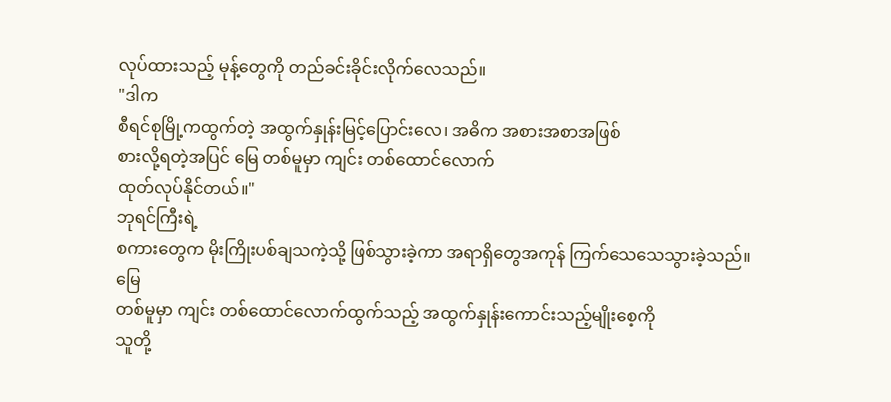လုပ်ထားသည့် မုန့်တွေကို တည်ခင်းခိုင်းလိုက်လေသည်။
"ဒါက
စီရင်စုမြို့ကထွက်တဲ့ အထွက်နှုန်းမြင့်ပြောင်းလေ၊ အဓိက အစားအစာအဖြစ်
စားလို့ရတဲ့အပြင် မြေ တစ်မူမှာ ကျင်း တစ်ထောင်လောက်
ထုတ်လုပ်နိုင်တယ်။"
ဘုရင်ကြီးရဲ့
စကားတွေက မိုးကြိုးပစ်ချသကဲ့သို့ ဖြစ်သွားခဲ့ကာ အရာရှိတွေအကုန် ကြက်သေသေသွားခဲ့သည်။
မြေ
တစ်မူမှာ ကျင်း တစ်ထောင်လောက်ထွက်သည့် အထွက်နှုန်းကောင်းသည့်မျိုးစေ့ကို
သူတို့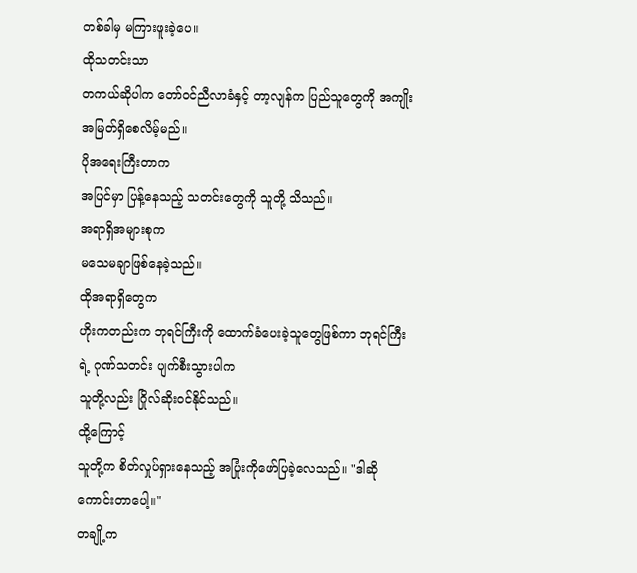တစ်ခါမှ မကြားဖူးခဲ့ပေ။
ထိုသတင်းသာ
တကယ်ဆိုပါက တော်ဝင်ညီလာခံနှင့် တာ့လျန်က ပြည်သူတွေကို အကျိုးအမြတ်ရှိစေလိမ့်မည်။
ပိုအရေးကြီးတာက
အပြင်မှာ ပြန့်နေသည့် သတင်းတွေကို သူတို့ သိသည်။
အရာရှိအများစုက
မသေမချာဖြစ်နေခဲ့သည်။
ထိုအရာရှိတွေက
ဟိုးကတည်းက ဘုရင်ကြီးကို ထောက်ခံပေးခဲ့သူတွေဖြစ်ကာ ဘုရင်ကြီးရဲ့ ဂုဏ်သတင်း ပျက်စီးသွားပါက
သူတို့လည်း ဂြိုလ်ဆိုးဝင်နိုင်သည်။
ထို့ကြောင့်
သူတို့က စိတ်လှုပ်ရှားနေသည့် အပြုံးကိုဖော်ပြခဲ့လေသည်။ "ဒါဆို ကောင်းတာပေါ့။"
တချို့က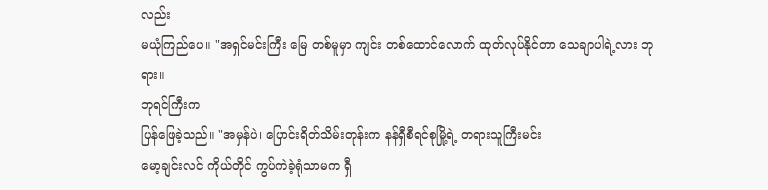လည်း
မယုံကြည်ပေ။ "အရှင်မင်းကြီး မြေ တစ်မူမှာ ကျင်း တစ်ထောင်လောက် ထုတ်လုပ်နိုင်တာ သေချာပါရဲ့လား ဘုရား။
ဘုရင်ကြီးက
ပြန်ဖြေခဲ့သည်။ "အမှန်ပဲ၊ ပြောင်းရိတ်သိမ်းတုန်းက နန်ရှီစီရင်စုမြို့ရဲ့ တရားသူကြီးမင်း
မော့ချင်းလင် ကိုယ်တိုင် ကွပ်ကဲခဲ့ရုံသာမက ရှီ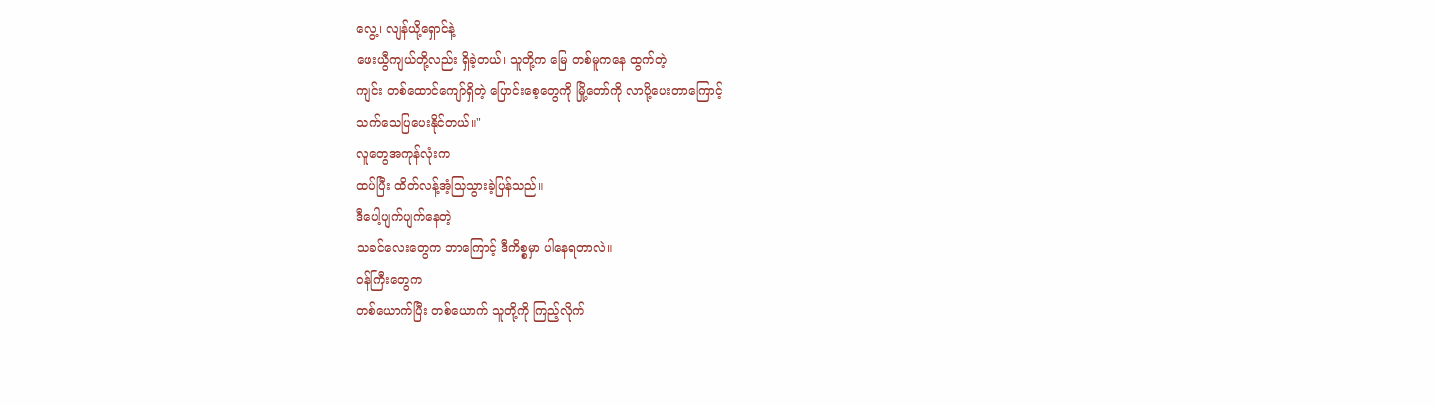လွေ့၊ လျန်ယို့ရှောင်နဲ့
ဖေးယွီကျယ်တို့လည်း ရှိခဲ့တယ်၊ သူတို့က မြေ တစ်မူကနေ ထွက်တဲ့
ကျင်း တစ်ထောင်ကျော်ရှိတဲ့ ပြောင်းစေ့တွေကို မြို့တော်ကို လာပို့ပေးတာကြောင့်
သက်သေပြပေးနိုင်တယ်။"
လူတွေအကုန်လုံးက
ထပ်ပြီး ထိတ်လန့်အံ့သြသွားခဲ့ပြန်သည်။
ဒီပေါ့ပျက်ပျက်နေတဲ့
သခင်လေးတွေက ဘာကြောင့် ဒီကိစ္စမှာ ပါနေရတာလဲ။
ဝန်ကြီးတွေက
တစ်ယောက်ပြီး တစ်ယောက် သူတို့ကို ကြည့်လိုက်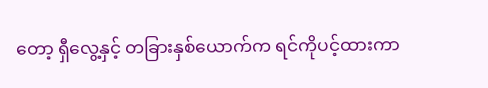တော့ ရှီလွေ့နှင့် တခြားနှစ်ယောက်က ရင်ကိုပင့်ထားကာ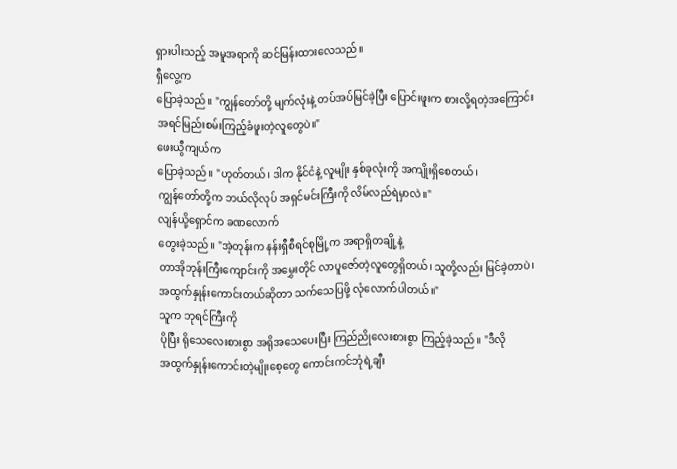ရှားပါးသည့် အမူအရာကို ဆင်မြန်းထားလေသည်။
ရှီလွေ့က
ပြောခဲ့သည်။ "ကျွန်တော်တို့ မျက်လုံးနဲ့ တပ်အပ်မြင်ခဲ့ပြီး ပြောင်းဖူးက စားလို့ရတဲ့အကြောင်း
အရင်မြည်းစမ်းကြည့်ခံဖူးတဲ့လူတွေပဲ။"
ဖေးယွီကျယ်က
ပြောခဲ့သည်။ "ဟုတ်တယ်၊ ဒါက နိုင်ငံနဲ့ လူမျိုး နှစ်ခုလုံးကို အကျိုးရှိစေတယ်၊
ကျွန်တော်တို့က ဘယ်လိုလုပ် အရှင်မင်းကြီးကို လိမ်လည်ရဲမှာလဲ။"
လျန်ယို့ရှောင်က ခဏလောက်
တွေးခဲ့သည်။ "အဲ့တုန်းက နန်းရှီစီရင်စုမြို့က အရာရှိတချို့နဲ့
တာအိုဘုန်းကြီးကျောင်းကို အမွှေးတိုင် လာပူဇော်တဲ့လူတွေရှိတယ်၊ သူတို့လည်း မြင်ခဲ့တာပဲ၊
အထွက်နှုန်းကောင်းတယ်ဆိုတာ သက်သေပြဖို့ လုံလောက်ပါတယ်။"
သူက ဘုရင်ကြီးကို
ပိုပြီး ရိုသေလေးစားစွာ အရိုအသေပေးပြီး ကြည်ညိုလေးစားစွာ ကြည့်ခဲ့သည်။ "ဒီလို
အထွက်နှုန်းကောင်းတဲ့မျိုးစေ့တွေ ကောင်းကင်ဘုံရဲ့ချီး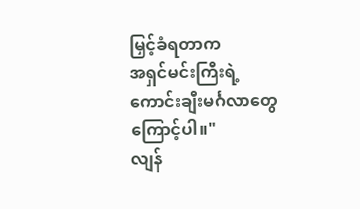မြှင့်ခံရတာက
အရှင်မင်းကြီးရဲ့ ကောင်းချီးမင်္ဂလာတွေကြောင့်ပါ။"
လျန်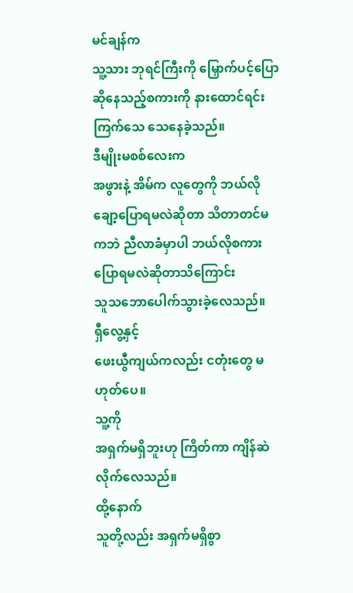မင်ချန်က
သူ့သား ဘုရင်ကြီးကို မြှောက်ပင့်ပြောဆိုနေသည့်စကားကို နားထောင်ရင်း ကြက်သေ သေနေခဲ့သည်။
ဒီမျိုးမစစ်လေးက
အဖွားနဲ့ အိမ်က လူတွေကို ဘယ်လိုချော့ပြောရမလဲဆိုတာ သိတာတင်မကဘဲ ညီလာခံမှာပါ ဘယ်လိုစကားပြောရမလဲဆိုတာသိကြောင်း
သူသဘောပေါက်သွားခဲ့လေသည်။
ရှီလွေ့နှင့်
ဖေးယွီကျယ်ကလည်း ငတုံးတွေ မဟုတ်ပေ။
သူ့ကို
အရှက်မရှိဘူးဟု ကြိတ်ကာ ကျိန်ဆဲလိုက်လေသည်။
ထို့နောက်
သူတို့လည်း အရှက်မရှိစွာ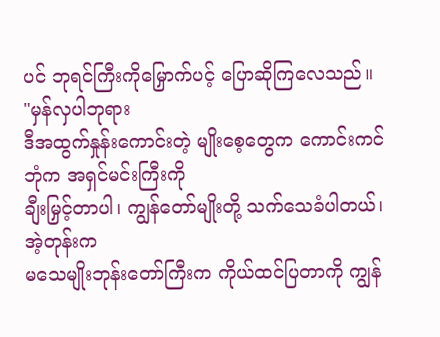ပင် ဘုရင်ကြီးကိုမြှောက်ပင့် ပြောဆိုကြလေသည်။
"မှန်လှပါဘုရား
ဒီအထွက်နှုန်းကောင်းတဲ့ မျိုးစေ့တွေက ကောင်းကင်ဘုံက အရှင်မင်းကြီးကို
ချီးမြှင့်တာပါ၊ ကျွန်တော်မျိုးတို့ သက်သေခံပါတယ်၊ အဲ့တုန်းက
မသေမျိုးဘုန်းတော်ကြီးက ကိုယ်ထင်ပြတာကို ကျွန်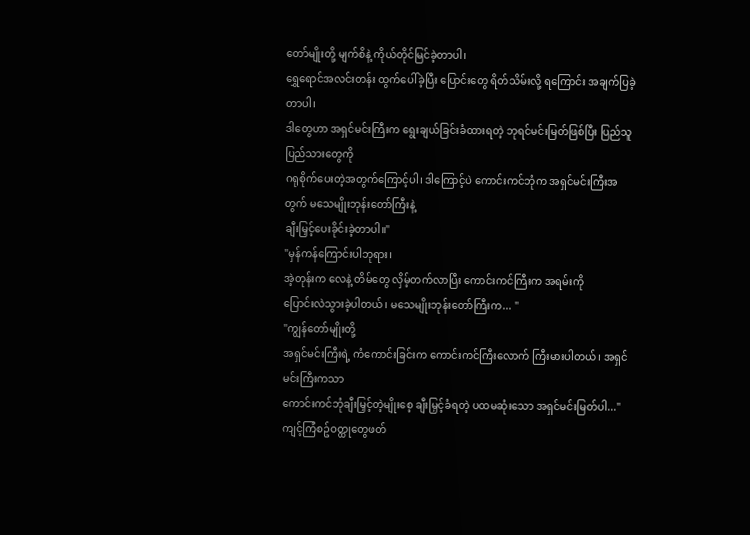တော်မျိုးတို့ မျက်စိနဲ့ ကိုယ်တိုင်မြင်ခဲ့တာပါ၊
ရွှေရောင်အလင်းတန်း ထွက်ပေါ်ခဲ့ပြီး ပြောင်းတွေ ရိတ်သိမ်းလို့ ရကြောင်း အချက်ပြခဲ့တာပါ၊
ဒါတွေဟာ အရှင်မင်းကြီးက ရွေးချယ်ခြင်းခံထားရတဲ့ ဘုရင်မင်းမြတ်ဖြစ်ပြီး ပြည်သူပြည်သားတွေကို
ဂရုစိုက်ပေးတဲ့အတွက်ကြောင့်ပါ၊ ဒါကြောင့်ပဲ ကောင်းကင်ဘုံက အရှင်မင်းကြီးအတွက် မသေမျိုးဘုန်းတော်ကြီးနဲ့
ချီးမြှင့်ပေးခိုင်းခဲ့တာပါ။"
"မှန်ကန်ကြောင်းပါဘုရား၊
အဲ့တုန်းက လေနဲ့ တိမ်တွေ လှိမ့်တက်လာပြီး ကောင်းကင်ကြီးက အရမ်းကို
ပြောင်းလဲသွားခဲ့ပါတယ်၊ မသေမျိုးဘုန်းတော်ကြီးက... "
"ကျွန်တော်မျိုးတို့
အရှင်မင်းကြီးရဲ့ ကံကောင်းခြင်းက ကောင်းကင်ကြီးလောက် ကြီးမားပါတယ်၊ အရှင်မင်းကြီးကသာ
ကောင်းကင်ဘုံချီးမြှင့်တဲ့မျိုးစေ့ ချီးမြှင့်ခံရတဲ့ ပထမဆုံးသော အရှင်မင်းမြတ်ပါ..."
ကျင့်ကြံစဥ်ဝတ္ထုတွေဖတ်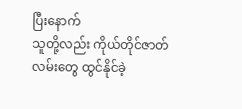ပြီးနောက်
သူတို့လည်း ကိုယ်တိုင်ဇာတ်လမ်းတွေ ထွင်နိုင်ခဲ့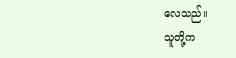လေသည်။
သူတို့က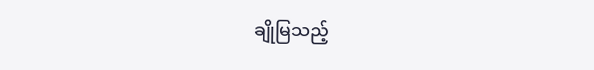ချိုမြသည့်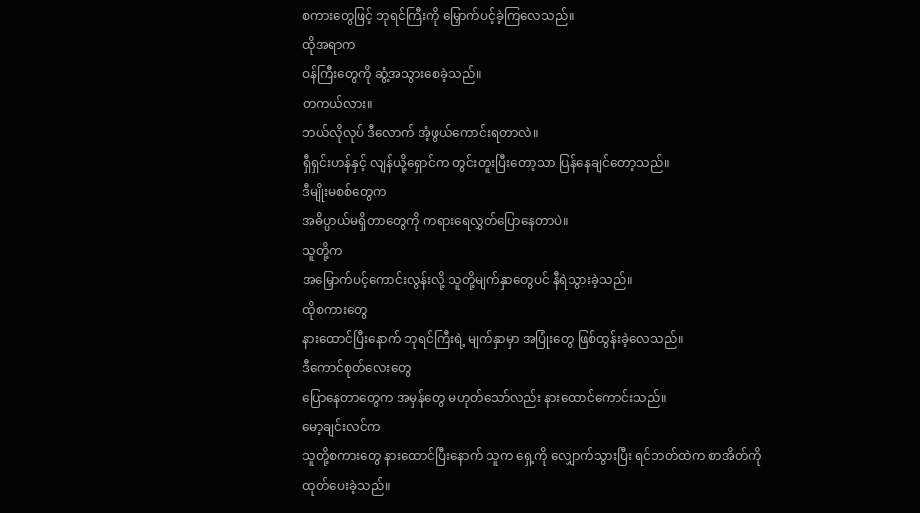စကားတွေဖြင့် ဘုရင်ကြီးကို မြှောက်ပင့်ခဲ့ကြလေသည်။
ထိုအရာက
ဝန်ကြီးတွေကို ဆွံ့အသွားစေခဲ့သည်။
တကယ်လား။
ဘယ်လိုလုပ် ဒီလောက် အံ့ဖွယ်ကောင်းရတာလဲ။
ရှီရှင်းဟန်နှင့် လျန်ယို့ရှောင်က တွင်းတူးပြီးတော့သာ ပြန်နေချင်တော့သည်။
ဒီမျိုးမစစ်တွေက
အဓိပ္ပာယ်မရှိတာတွေကို ကရားရေလွှတ်ပြောနေတာပဲ။
သူတို့က
အမြှောက်ပင့်ကောင်းလွန်းလို့ သူတို့မျက်နှာတွေပင် နီရဲသွားခဲ့သည်။
ထိုစကားတွေ
နားထောင်ပြီးနောက် ဘုရင်ကြီးရဲ့ မျက်နှာမှာ အပြုံးတွေ ဖြစ်ထွန်းခဲ့လေသည်။
ဒီကောင်စုတ်လေးတွေ
ပြောနေတာတွေက အမှန်တွေ မဟုတ်သော်လည်း နားထောင်ကောင်းသည်။
မော့ချင်းလင်က
သူတို့စကားတွေ နားထောင်ပြီးနောက် သူက ရှေ့ကို လျှောက်သွားပြီး ရင်ဘတ်ထဲက စာအိတ်ကို
ထုတ်ပေးခဲ့သည်။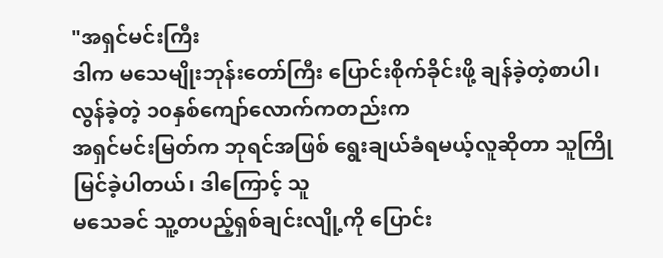"အရှင်မင်းကြီး
ဒါက မသေမျိုးဘုန်းတော်ကြီး ပြောင်းစိုက်ခိုင်းဖို့ ချန်ခဲ့တဲ့စာပါ၊ လွန်ခဲ့တဲ့ ၁၀နှစ်ကျော်လောက်ကတည်းက
အရှင်မင်းမြတ်က ဘုရင်အဖြစ် ရွေးချယ်ခံရမယ့်လူဆိုတာ သူကြိုမြင်ခဲ့ပါတယ်၊ ဒါကြောင့် သူ
မသေခင် သူ့တပည့်ရှစ်ချင်းလျို့ကို ပြောင်း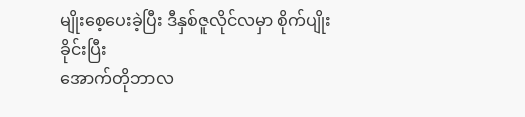မျိုးစေ့ပေးခဲ့ပြီး ဒီနှစ်ဇူလိုင်လမှာ စိုက်ပျိုးခိုင်းပြီး
အောက်တိုဘာလ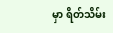မှာ ရိတ်သိမ်း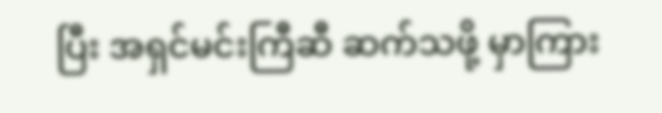ပြီး အရှင်မင်းကြီဆီ ဆက်သဖို့ မှာကြား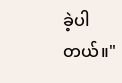ခဲ့ပါတယ်။"